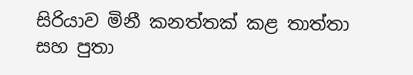සිරියාව මිනී කනත්තක් කළ තාත්තා සහ පුතා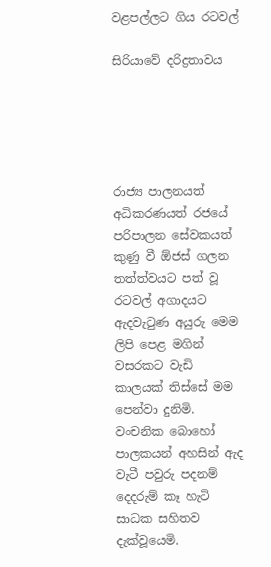වළපල්ලට ගිය රටවල්

සිරියාවේ දරිද්‍රතාවය





රාජ්‍ය පාලනයත් අධිකරණයත් රජයේ පරිපාලන සේවකයත් කුණු වී ඕජස් ගලන තත්ත්වයට පත් වූ රටවල් අගාදයට ඇදවැටුණ අයුරු මෙම ලිපි පෙළ මගින් වසරකට වැඩි කාලයක් තිස්සේ මම පෙන්වා දුනිමි. වංචනික බොහෝ පාලකයන් අහසින් ඇද වැටී පවුරු පදනම් දෙදරුම් කෑ හැටි සාධක සහිතව දැක්වූයෙමි.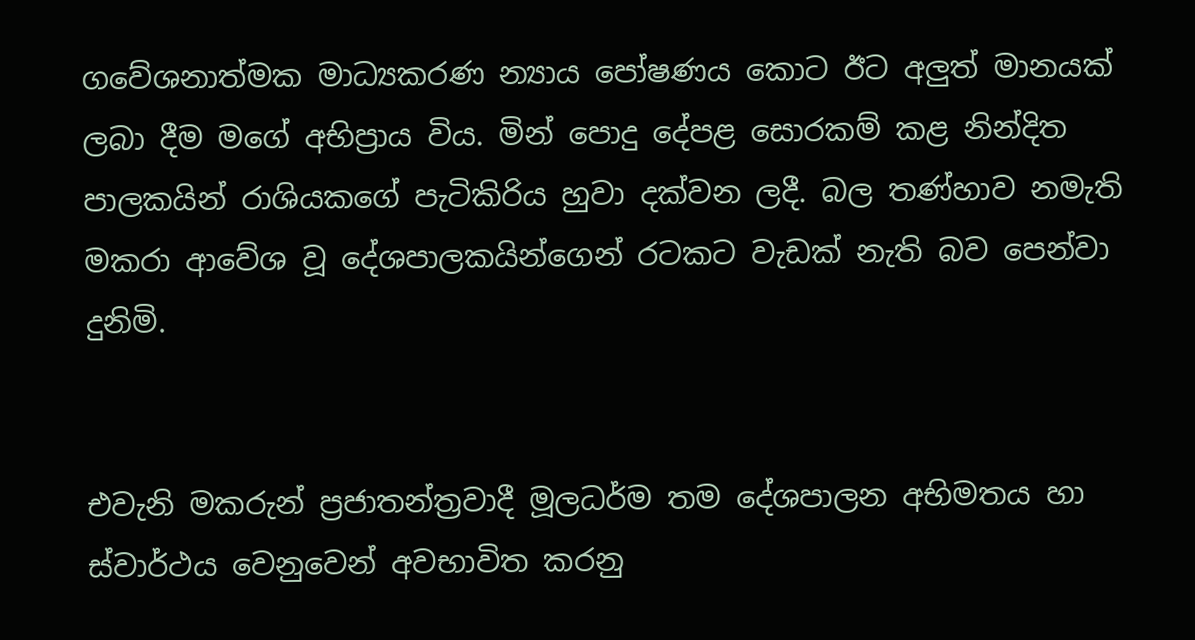ගවේශනාත්මක මාධ්‍යකරණ න්‍යාය පෝෂණය කොට ඊට අලුත් මානයක් ලබා දීම මගේ අභිප්‍රාය විය. මින් පොදු දේපළ සොරකම් කළ නින්දිත පාලකයින් රාශියකගේ පැටිකිරිය හුවා දක්වන ලදී. බල තණ්හාව නමැති මකරා ආවේශ වූ දේශපාලකයින්ගෙන් රටකට වැඩක් නැති බව පෙන්වා දුනිමි.


එවැනි මකරුන් ප්‍රජාතන්ත්‍රවාදී මූලධර්ම තම දේශපාලන අභිමතය හා ස්වාර්ථය වෙනුවෙන් අවභාවිත කරනු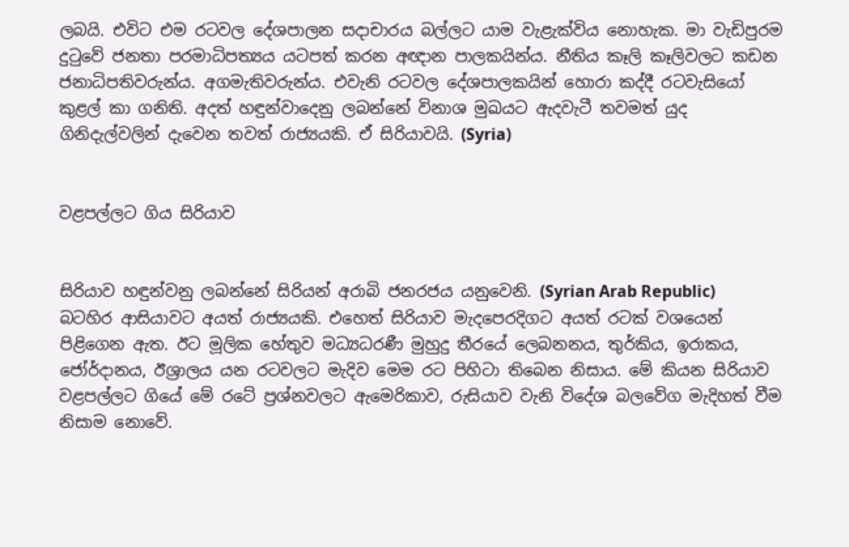ලබයි. එවිට එම රටවල දේශපාලන සදාචාරය බල්ලට යාම වැළැක්විය නොහැක. මා වැඩිපුරම දුටුවේ ජනතා පරමාධිපත්‍යය යටපත් කරන අඥාන පාලකයින්ය. නීතිය කෑලි කෑලිවලට කඩන ජනාධිපතිවරුන්ය. අගමැතිවරුන්ය. එවැනි රටවල දේශපාලකයින් හොරා කද්දී රටවැසියෝ කුළල් කා ගනිති. අදත් හඳුන්වාදෙනු ලබන්නේ විනාශ මුඛයට ඇදවැටී තවමත් යුද ගිනිදැල්වලින් දැවෙන තවත් රාජ්‍යයකි. ඒ සිරියාවයි. (Syria)


වළපල්ලට ගිය සිරියාව


සිරියාව හඳුන්වනු ලබන්නේ සිරියන් අරාබි ජනරජය යනුවෙනි. (Syrian Arab Republic) බටහිර ආසියාවට අයත් රාජ්‍යයකි. එහෙත් සිරියාව මැදපෙරදිගට අයත් රටක් වශයෙන් පිළිගෙන ඇත. ඊට මූලික හේතුව මධ්‍යධරණී මුහුදු තීරයේ ලෙබනනය, තුර්කිය, ඉරාකය, ජෝර්දානය, ඊශ්‍රාලය යන රටවලට මැදිව මෙම රට පිහිටා තිබෙන නිසාය. මේ කියන සිරියාව වළපල්ලට ගියේ මේ රටේ ප්‍රශ්නවලට ඇමෙරිකාව, රුසියාව වැනි විදේශ බලවේග මැදිහත් වීම නිසාම නොවේ.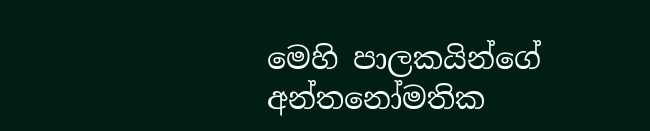මෙහි පාලකයින්ගේ අන්තනෝමතික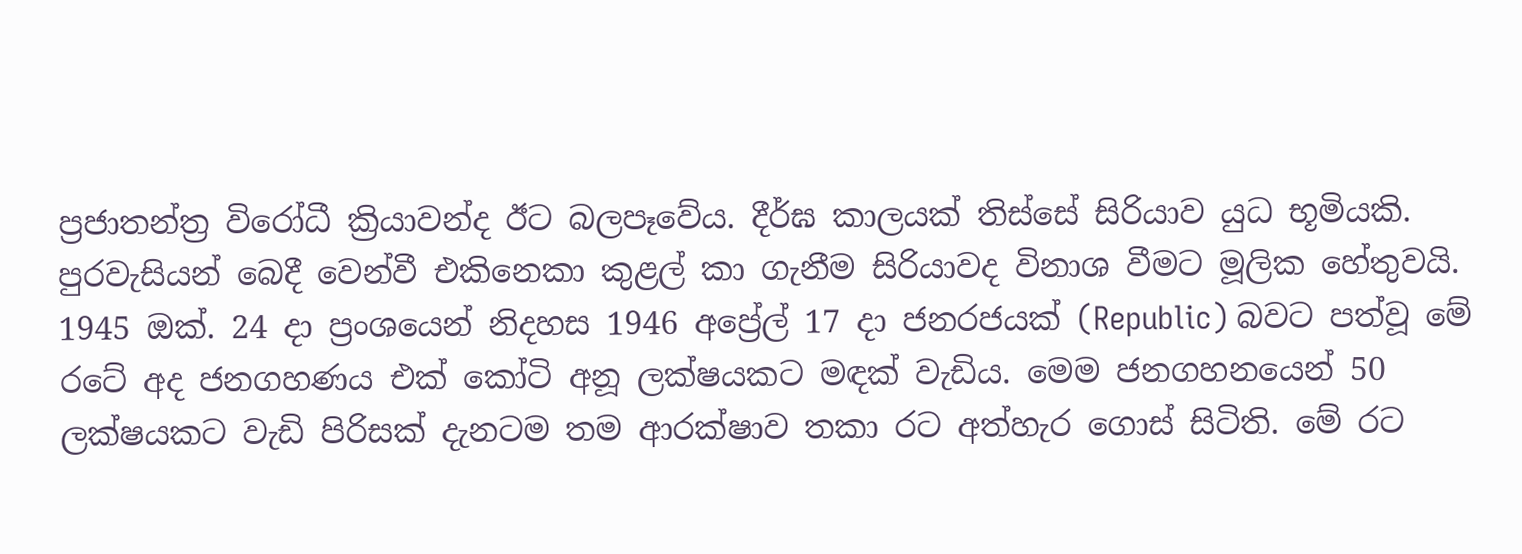ප්‍රජාතන්ත්‍ර විරෝධී ක්‍රියාවන්ද ඊට බලපෑවේය. දීර්ඝ කාලයක් තිස්සේ සිරියාව යුධ භූමියකි. පුරවැසියන් බෙදී වෙන්වී එකිනෙකා කුළල් කා ගැනීම සිරියාවද විනාශ වීමට මූලික හේතුවයි.
1945 ඔක්. 24 දා ප්‍රංශයෙන් නිදහස 1946 අප්‍රේල් 17 දා ජනරජයක් (Republic) බවට පත්වූ මේ රටේ අද ජනගහණය එක් කෝටි අනූ ලක්ෂයකට මඳක් වැඩිය. මෙම ජනගහනයෙන් 50 ලක්ෂයකට වැඩි පිරිසක් දැනටම තම ආරක්ෂාව තකා රට අත්හැර ගොස් සිටිති. මේ රට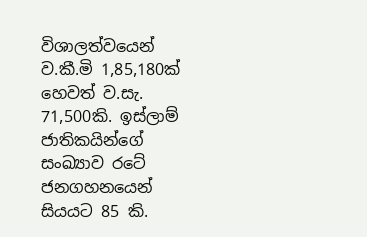විශාලත්වයෙන් ව.කී.මි 1,85,180ක් හෙවත් ව.සැ. 71,500කි. ඉස්ලාම් ජාතිකයින්ගේ සංඛ්‍යාව රටේ ජනගහනයෙන් සියයට 85 කි.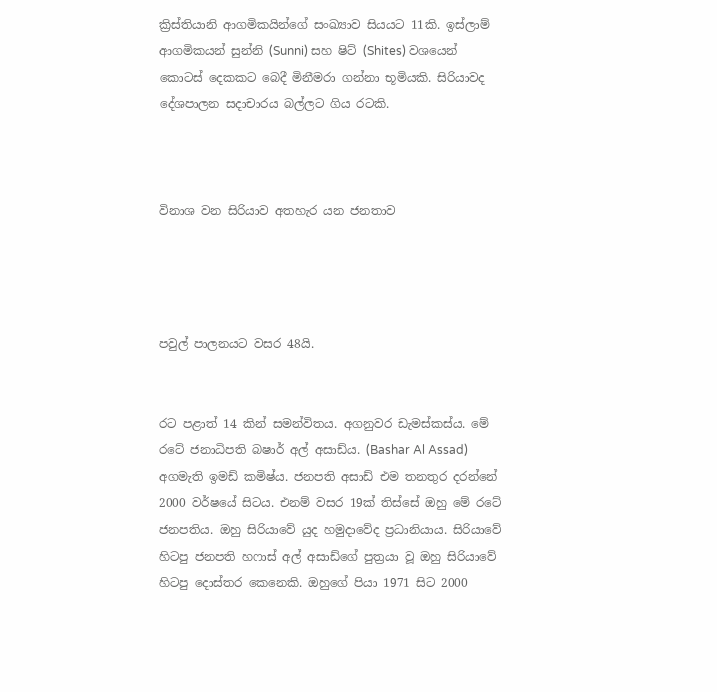ක්‍රිස්තියානි ආගමිකයින්ගේ සංඛ්‍යාව සියයට 11කි. ඉස්ලාම් ආගමිකයන් සුන්නි (Sunni) සහ ෂිට් (Shites) වශයෙන් කොටස් දෙකකට බෙදී මිනීමරා ගන්නා භූමියකි. සිරියාවද දේශපාලන සදාචාරය බල්ලට ගිය රටකි.



විනාශ වන සිරියාව අතහැර යන ජනතාව




පවුල් පාලනයට වසර 48යි.


රට පළාත් 14 කින් සමන්විතය. අගනුවර ඩැමස්කස්ය. මේ රටේ ජනාධිපති බෂාර් අල් අසාඩ්ය. (Bashar Al Assad) අගමැති ඉමඩ් කමිෂ්ය. ජනපති අසාඩ් එම තනතුර දරන්නේ 2000 වර්ෂයේ සිටය. එනම් වසර 19ක් තිස්සේ ඔහු මේ රටේ ජනපතිය. ඔහු සිරියාවේ යුද හමුදාවේද ප්‍රධානියාය. සිරියාවේ හිටපු ජනපති හෆාස් අල් අසාඩ්ගේ පුත්‍රයා වූ ඔහු සිරියාවේ හිටපු දොස්තර කෙනෙකි. ඔහුගේ පියා 1971 සිට 2000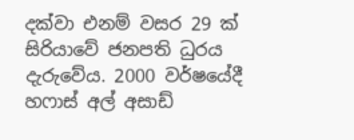දක්වා එනම් වසර 29 ක් සිරියාවේ ජනපති ධුරය දැරුවේය. 2000 වර්ෂයේදී හෆාස් අල් අසාඩ්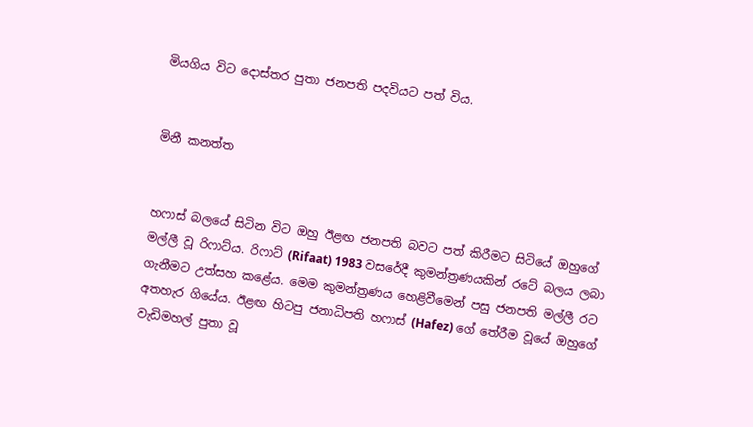මියගිය විට දොස්තර පුතා ජනපති පදවියට පත් විය.


මිනී කනත්ත


හෆාස් බලයේ සිටින විට ඔහු ඊළඟ ජනපති බවට පත් කිරීමට සිටියේ ඔහුගේ මල්ලී වූ රිෆාට්ය. රිෆාට් (Rifaat) 1983 වසරේදී කුමන්ත්‍රණයකින් රටේ බලය ලබා ගැනීමට උත්සහ කළේය. මෙම කුමන්ත්‍රණය හෙළිවීමෙන් පසු ජනපති මල්ලී රට අතහැර ගියේය. ඊළඟ හිටපු ජනාධිපති හෆාස් (Hafez) ගේ තේරීම වූයේ ඔහුගේ වැඩිමහල් පුතා වූ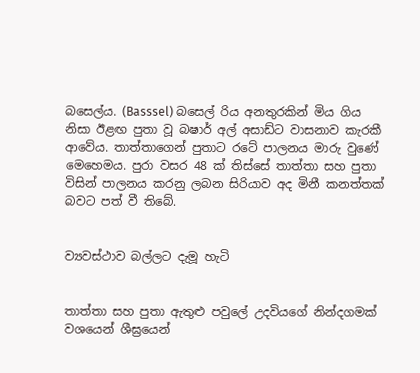බසෙල්ය. (Basssel) බසෙල් රිය අනතුරකින් මිය ගිය නිසා ඊළඟ පුතා වූ බෂාර් අල් අසාඩ්ට වාසනාව කැරකී ආවේය. තාත්තාගෙන් පුතාට රටේ පාලනය මාරු වුණේ මෙහෙමය. පුරා වසර 48 ක් තිස්සේ තාත්තා සහ පුතා විසින් පාලනය කරනු ලබන සිරියාව අද මිනී කනත්තක් බවට පත් වී තිබේ.


ව්‍යවස්ථාව බල්ලට දැමූ හැටි


තාත්තා සහ පුතා ඇතුළු පවුලේ උදවියගේ නින්දගමක් වශයෙන් ශීඝ්‍රයෙන්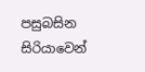පසුබසින සිරියාවෙන්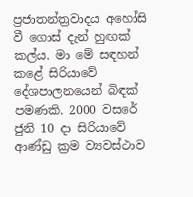ප්‍රජාතන්ත්‍රවාදය අහෝසි වී ගොස් දැන් හුඟක් කල්ය. මා මේ සඳහන් කළේ සිරියාවේ දේශපාලනයෙන් බිඳක් පමණකි. 2000 වසරේ ජුනි 10 දා සිරියාවේ ආණ්ඩු ක්‍රම ව්‍යවස්ථාව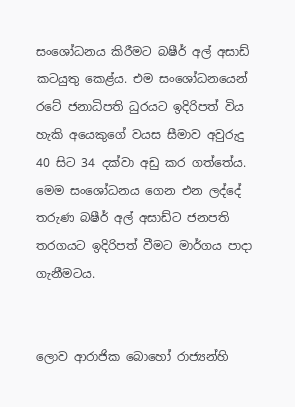සංශෝධනය කිරීමට බෂීර් අල් අසාඩ් කටයුතු කෙළ්ය. එම සංශෝධනයෙන් රටේ ජනාධිපති ධුරයට ඉදිරිපත් විය හැකි අයෙකුගේ වයස සීමාව අවුරුදු 40 සිට 34 දක්වා අඩු කර ගත්තේය. මෙම සංශෝධනය ගෙන එන ලද්දේ තරුණ බෂීර් අල් අසාඩ්ට ජනපති තරගයට ඉදිරිපත් වීමට මාර්ගය පාදා ගැනීමටය.


ලොව ආරාජික බොහෝ රාජ්‍යන්හි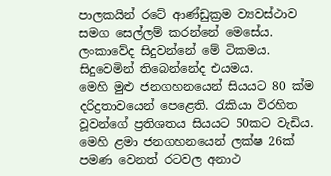පාලකයින් රටේ ආණ්ඩුක්‍රම ව්‍යවස්ථාව සමග සෙල්ලම් කරන්නේ මෙසේය. ලංකාවේද සිදුවන්නේ මේ ටිකමය. සිදුවෙමින් තිබෙන්නේද එයමය.
මෙහි මුළු ජනගහනයෙන් සියයට 80 ක්ම දරිද්‍රතාවයෙන් පෙළෙති. රැකියා විරහිත වූවන්ගේ ප්‍රතිශතය සියයට 50කට වැඩිය. මෙහි ළමා ජනගහනයෙන් ලක්ෂ 26ක් පමණ වෙනත් රටවල අනාථ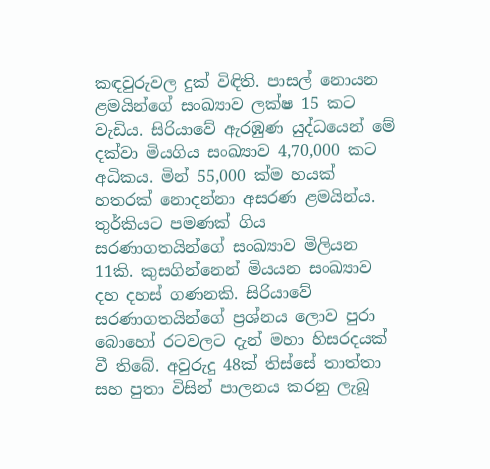කඳවුරුවල දුක් විඳිති. පාසල් නොයන ළමයින්ගේ සංඛ්‍යාව ලක්ෂ 15 කට වැඩිය. සිරියාවේ ඇරඹුණ යුද්ධයෙන් මේ දක්වා මියගිය සංඛ්‍යාව 4,70,000 කට අධිකය. මින් 55,000 ක්ම හයක් හතරක් නොදන්නා අසරණ ළමයින්ය. තුර්කියට පමණක් ගිය සරණාගතයින්ගේ සංඛ්‍යාව මිලියන 11කි. කුසගින්නෙන් මියයන සංඛ්‍යාව දහ දහස් ගණනකි. සිරියාවේ සරණාගතයින්ගේ ප්‍රශ්නය ලොව පුරා බොහෝ රටවලට දැන් මහා හිසරදයක් වී තිබේ. අවුරුදු 48ක් තිස්සේ තාත්තා සහ පුතා විසින් පාලනය කරනු ලැබූ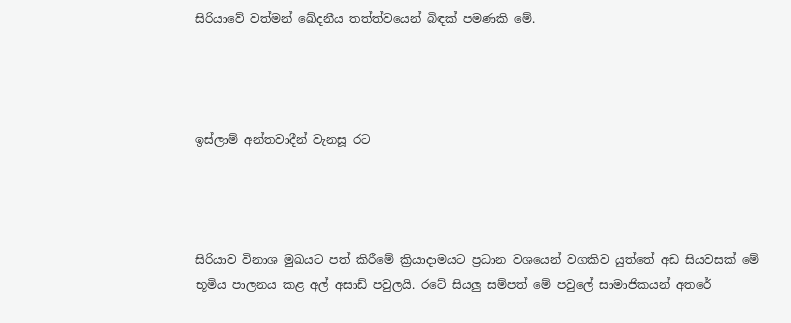සිරියාවේ වත්මන් ඛේදනීය තත්ත්වයෙන් බිඳක් පමණකි මේ.




ඉස්ලාම් අන්තවාදීන් වැනසූ රට




සිරියාව විනාශ මුඛයට පත් කිරීමේ ක්‍රියාදාමයට ප්‍රධාන වශයෙන් වගකිව යුත්තේ අඩ සියවසක් මේ භූමිය පාලනය කළ අල් අසාඩ් පවුලයි. රටේ සියලු සම්පත් මේ පවුලේ සාමාජිකයන් අතරේ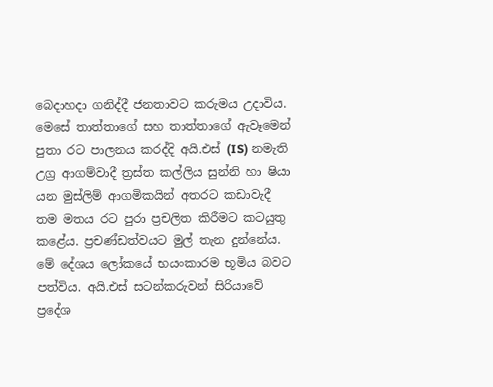බෙදාහදා ගනිද්දී ජනතාවට කරුමය උදාවිය. මෙසේ තාත්තාගේ සහ තාත්තාගේ ඇවෑමෙන් පුතා රට පාලනය කරද්දි අයි.එස් (IS) නමැති උග්‍ර ආගම්වාදී ත්‍රස්ත කල්ලිය සුන්නි හා ෂියා යන මුස්ලිම් ආගමිකයින් අතරට කඩාවැදී තම මතය රට පුරා ප්‍රචලිත කිරීමට කටයුතු කළේය. ප්‍රචණ්ඩත්වයට මුල් තැන දුන්නේය. මේ දේශය ලෝකයේ භයංකාරම භූමිය බවට පත්විය. අයි.එස් සටන්කරුවන් සිරියාවේ ප්‍රදේශ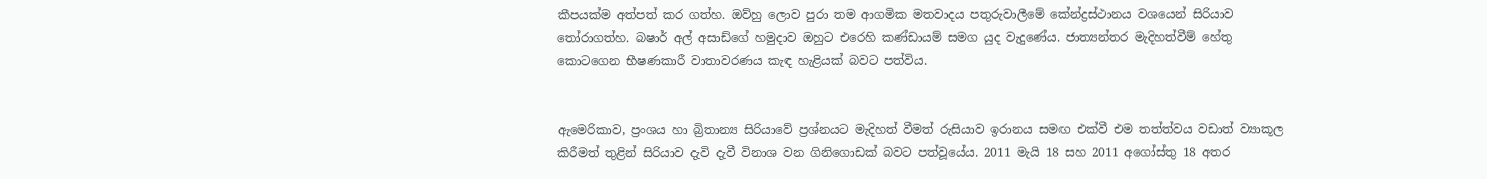කීපයක්ම අත්පත් කර ගත්හ. ඔව්හු ලොව පුරා තම ආගමික මතවාදය පතුරුවාලීමේ කේන්ද්‍රස්ථානය වශයෙන් සිරියාව තෝරාගත්හ. බෂාර් අල් අසාඩ්ගේ හමුදාව ඔහුට එරෙහි කණ්ඩායම් සමග යුද වැදුණේය. ජාත්‍යන්තර මැදිහත්වීම් හේතු කොටගෙන භීෂණකාරී වාතාවරණය කැඳ හැළියක් බවට පත්විය.


ඇමෙරිකාව, ප්‍රංශය හා බ්‍රිතාන්‍ය සිරියාවේ ප්‍රශ්නයට මැදිහත් වීමත් රුසියාව ඉරානය සමඟ එක්වී එම තත්ත්වය වඩාත් ව්‍යාකූල කිරීමත් තුළින් සිරියාව දැවි දැවී විනාශ වන ගිනිගොඩක් බවට පත්වූයේය. 2011 මැයි 18 සහ 2011 අගෝස්තු 18 අතර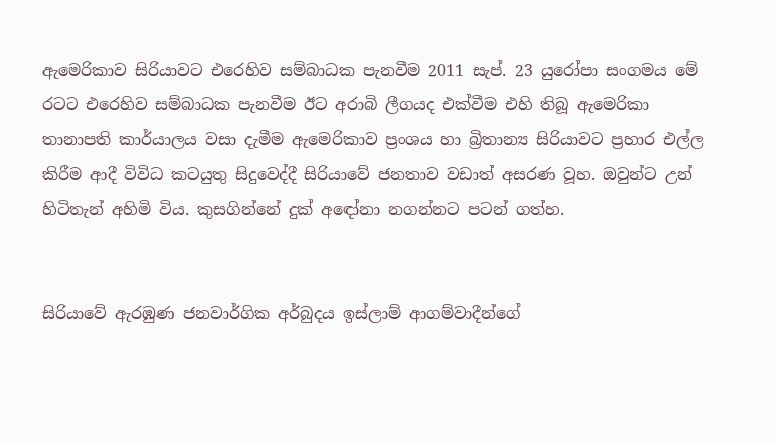ඇමෙරිකාව සිරියාවට එරෙහිව සම්බාධක පැනවීම 2011 සැප්. 23 යුරෝපා සංගමය මේ රටට එරෙහිව සම්බාධක පැනවීම ඊට අරාබි ලීගයද එක්වීම එහි තිබූ ඇමෙරිකා තානාපති කාර්යාලය වසා දැමීම ඇමෙරිකාව ප්‍රංශය හා බ්‍රිතාන්‍ය සිරියාවට ප්‍රහාර එල්ල කිරීම ආදී විවිධ කටයුතු සිදුවෙද්දී සිරියාවේ ජනතාව වඩාත් අසරණ වූහ. ඔවුන්ට උන් හිටිතැන් අහිමි විය. කුසගින්නේ දුක් අඳෝනා නගන්නට පටන් ගත්හ.


සිරියාවේ ඇරඹුණ ජනවාර්ගික අර්බුදය ඉස්ලාම් ආගම්වාදීන්ගේ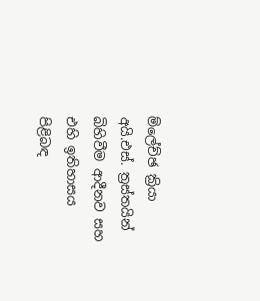ම්ලේච්ඡ ක්‍රියා අයි.එස්. ත්‍රස්තයින් බිහිවීම ආදීනව සහ එහි ඉතිහාසය පිළිබඳ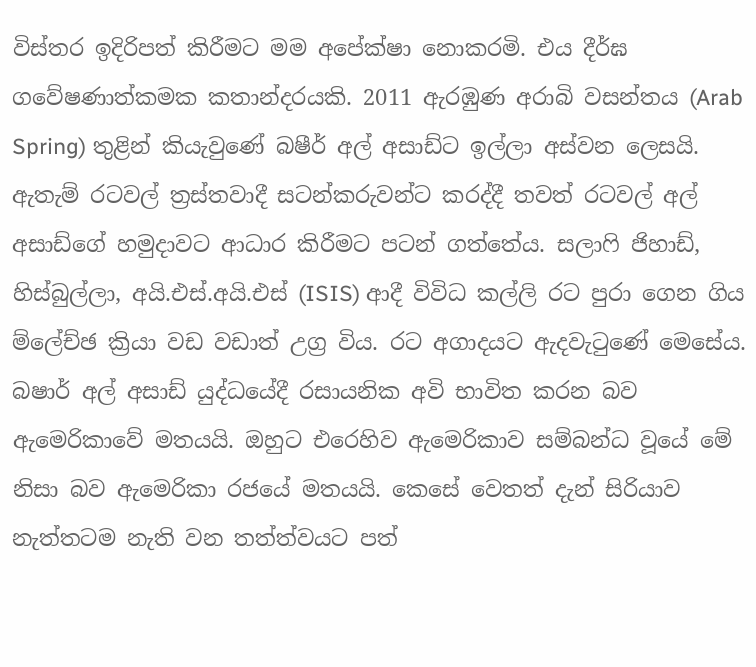විස්තර ඉදිරිපත් කිරීමට මම අපේක්ෂා නොකරමි. එය දීර්ඝ ගවේෂණාත්කමක කතාන්දරයකි. 2011 ඇරඹුණ අරාබි වසන්තය (Arab Spring) තුළින් කියැවුණේ බෂීර් අල් අසාඩ්ට ඉල්ලා අස්වන ලෙසයි. ඇතැම් රටවල් ත්‍රස්තවාදී සටන්කරුවන්ට කරද්දී තවත් රටවල් අල් අසාඩ්ගේ හමුදාවට ආධාර කිරීමට පටන් ගත්තේය. සලාෆි ජිහාඩ්, හිස්බුල්ලා, අයි.එස්.අයි.එස් (ISIS) ආදී විවිධ කල්ලි රට පුරා ගෙන ගිය ම්ලේච්ඡ ක්‍රියා වඩ වඩාත් උග්‍ර විය. රට අගාදයට ඇදවැටුණේ මෙසේය. බෂාර් අල් අසාඩ් යුද්ධයේදී රසායනික අවි භාවිත කරන බව ඇමෙරිකාවේ මතයයි. ඔහුට එරෙහිව ඇමෙරිකාව සම්බන්ධ වූයේ මේ නිසා බව ඇමෙරිකා රජයේ මතයයි. කෙසේ වෙතත් දැන් සිරියාව නැත්තටම නැති වන තත්ත්වයට පත්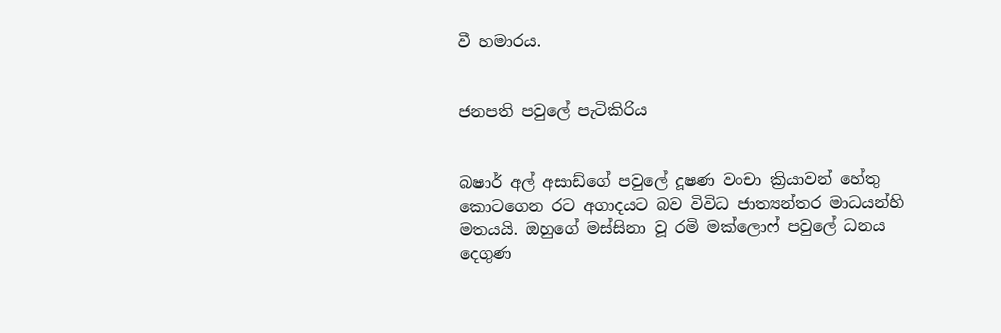වී හමාරය.


ජනපති පවුලේ පැටිකිරිය


බෂාර් අල් අසාඩ්ගේ පවුලේ දූෂණ වංචා ක්‍රියාවන් හේතු කොටගෙන රට අගාදයට බව විවිධ ජාත්‍යන්තර මාධයන්හි මතයයි. ඔහුගේ මස්සිනා වූ රමි මක්ලොෆ් පවුලේ ධනය දෙගුණ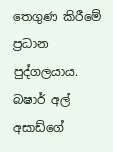තෙගුණ කිරීමේ ප්‍රධාන පුද්ගලයාය. බෂාර් අල් අසාඩ්ගේ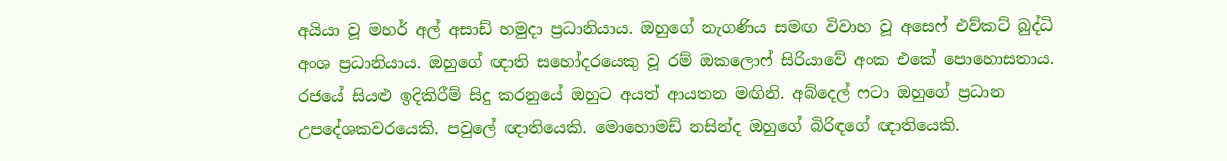අයියා වූ මහර් අල් අසාඩ් හමුදා ප්‍රධානියාය. ඔහුගේ නැගණිය සමඟ විවාහ වූ අසෙෆ් එව්කට් බුද්ධි අංශ ප්‍රධානියාය. ඔහුගේ ඥාති සහෝදරයෙකු වූ රම් ඔකලොෆ් සිරියාවේ අංක එකේ පොහොසතාය. රජයේ සියළු ඉදිකිරීම් සිදු කරනුයේ ඔහුට අයත් ආයතන මඟිනි. අබ්දෙල් ෆටා ඔහුගේ ප්‍රධාන උපදේශකවරයෙකි. පවුලේ ඥාතියෙකි. මොහොමඩ් නසින්ද ඔහුගේ බිරිඳගේ ඥාතියෙකි.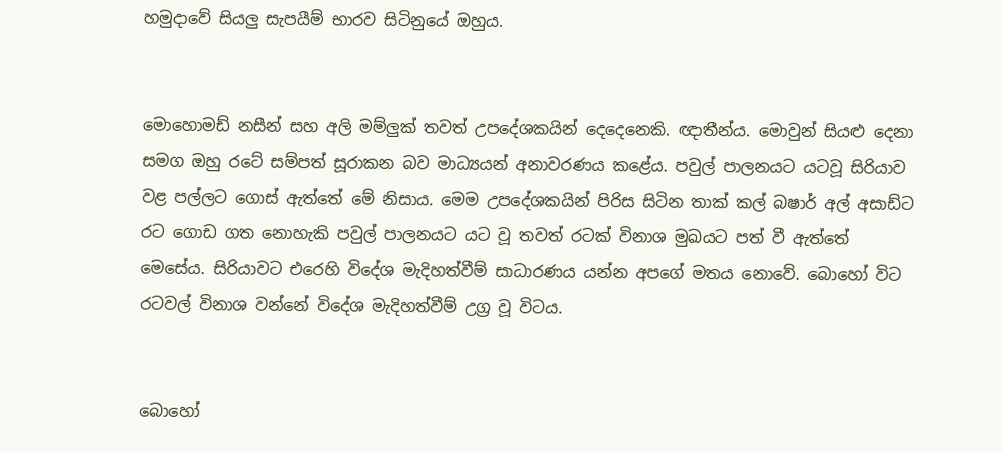හමුදාවේ සියලු සැපයීම් භාරව සිටිනුයේ ඔහුය.


මොහොමඩ් නසීන් සහ අලි මම්ලුක් තවත් උපදේශකයින් දෙදෙනෙකි. ඥාතීන්ය. මොවුන් සියළු දෙනා සමග ඔහු රටේ සම්පත් සූරාකන බව මාධ්‍යයන් අනාවරණය කළේය. පවුල් පාලනයට යටවූ සිරියාව වළ පල්ලට ගොස් ඇත්තේ මේ නිසාය. මෙම උපදේශකයින් පිරිස සිටින තාක් කල් බෂාර් අල් අසාඩ්ට රට ගොඩ ගත නොහැකි පවුල් පාලනයට යට වූ තවත් රටක් විනාශ මුඛයට පත් වී ඇත්තේ මෙසේය. සිරියාවට එරෙහි විදේශ මැදිහත්වීම් සාධාරණය යන්න අපගේ මතය නොවේ. බොහෝ විට රටවල් විනාශ වන්නේ විදේශ මැදිහත්වීම් උග්‍ර වූ විටය.


බොහෝ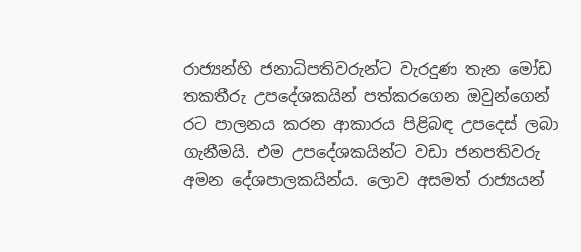රාජ්‍යන්හි ජනාධිපතිවරුන්ට වැරදුණ තැන මෝඩ තකතීරු උපදේශකයින් පත්කරගෙන ඔවුන්ගෙන් රට පාලනය කරන ආකාරය පිළිබඳ උපදෙස් ලබා ගැනීමයි. එම උපදේශකයින්ට වඩා ජනපතිවරු අමන දේශපාලකයින්ය. ලොව අසමත් රාජ්‍යයන්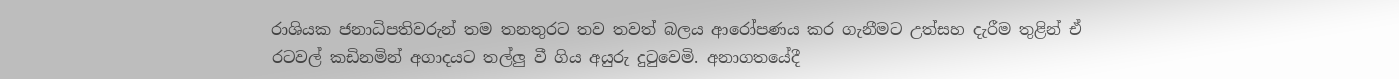රාශියක ජනාධිපතිවරුන් තම තනතුරට තව තවත් බලය ආරෝපණය කර ගැනීමට උත්සහ දැරීම තුළින් ඒ රටවල් කඩිනමින් අගාදයට තල්ලු වී ගිය අයුරු දුටුවෙමි. අනාගතයේදී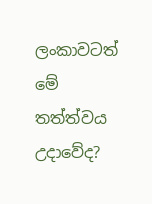ලංකාවටත් මේ තත්ත්වය උදාවේද?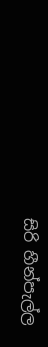සිරි හීන්පැල්ල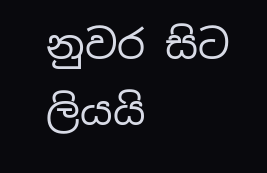නුවර සිට ලියයි